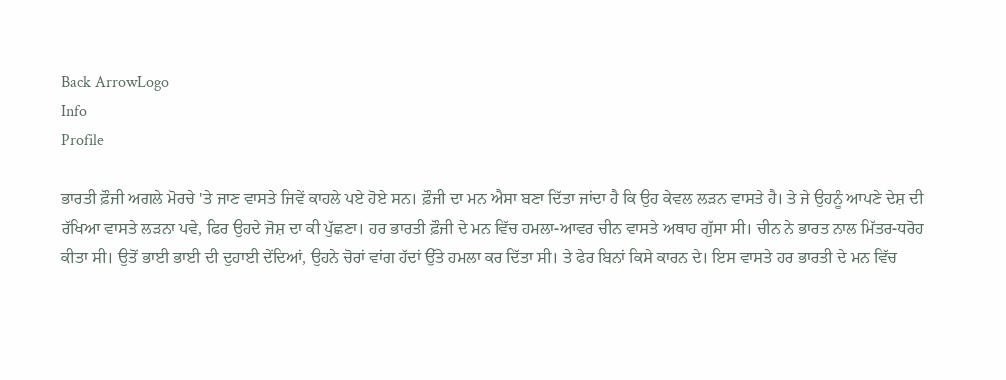Back ArrowLogo
Info
Profile

ਭਾਰਤੀ ਫ਼ੌਜੀ ਅਗਲੇ ਮੋਰਚੇ 'ਤੇ ਜਾਣ ਵਾਸਤੇ ਜਿਵੇਂ ਕਾਹਲੇ ਪਏ ਹੋਏ ਸਨ। ਫ਼ੌਜੀ ਦਾ ਮਨ ਐਸਾ ਬਣਾ ਦਿੱਤਾ ਜਾਂਦਾ ਹੈ ਕਿ ਉਹ ਕੇਵਲ ਲੜਨ ਵਾਸਤੇ ਹੈ। ਤੇ ਜੇ ਉਹਨੂੰ ਆਪਣੇ ਦੇਸ਼ ਦੀ ਰੱਖਿਆ ਵਾਸਤੇ ਲੜਨਾ ਪਵੇ, ਫਿਰ ਉਹਦੇ ਜੋਸ਼ ਦਾ ਕੀ ਪੁੱਛਣਾ। ਹਰ ਭਾਰਤੀ ਫ਼ੌਜੀ ਦੇ ਮਨ ਵਿੱਚ ਹਮਲਾ-ਆਵਰ ਚੀਨ ਵਾਸਤੇ ਅਥਾਹ ਗੁੱਸਾ ਸੀ। ਚੀਨ ਨੇ ਭਾਰਤ ਨਾਲ ਮਿੱਤਰ-ਧਰੋਹ ਕੀਤਾ ਸੀ। ਉਤੋਂ ਭਾਈ ਭਾਈ ਦੀ ਦੁਹਾਈ ਦੇਂਦਿਆਂ, ਉਹਨੇ ਚੋਰਾਂ ਵਾਂਗ ਹੱਦਾਂ ਉੱਤੇ ਹਮਲਾ ਕਰ ਦਿੱਤਾ ਸੀ। ਤੇ ਫੇਰ ਬਿਨਾਂ ਕਿਸੇ ਕਾਰਨ ਦੇ। ਇਸ ਵਾਸਤੇ ਹਰ ਭਾਰਤੀ ਦੇ ਮਨ ਵਿੱਚ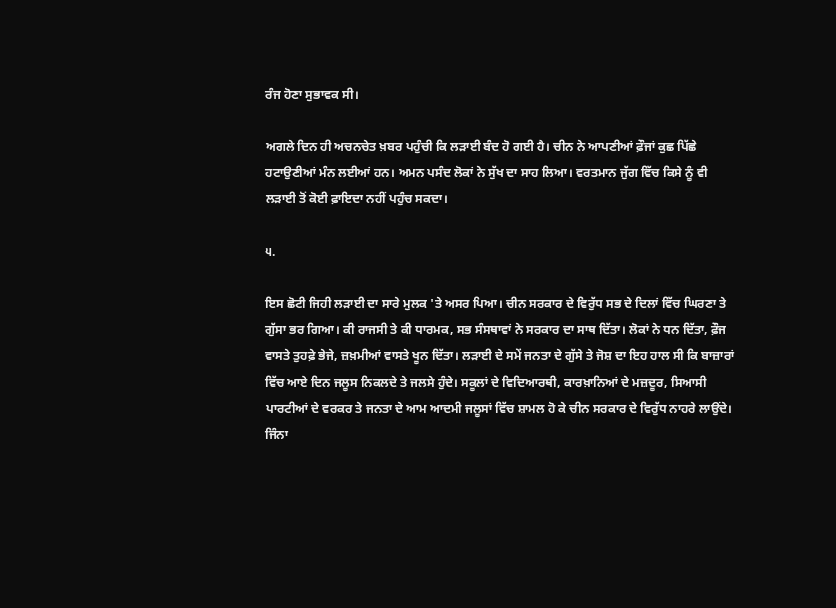ਰੰਜ ਹੋਣਾ ਸੁਭਾਵਕ ਸੀ।

ਅਗਲੇ ਦਿਨ ਹੀ ਅਚਨਚੇਤ ਖ਼ਬਰ ਪਹੁੰਚੀ ਕਿ ਲੜਾਈ ਬੰਦ ਹੋ ਗਈ ਹੈ। ਚੀਨ ਨੇ ਆਪਣੀਆਂ ਫ਼ੌਜਾਂ ਕੁਛ ਪਿੱਛੇ ਹਟਾਉਣੀਆਂ ਮੰਨ ਲਈਆਂ ਹਨ। ਅਮਨ ਪਸੰਦ ਲੋਕਾਂ ਨੇ ਸੁੱਖ ਦਾ ਸਾਹ ਲਿਆ। ਵਰਤਮਾਨ ਜੁੱਗ ਵਿੱਚ ਕਿਸੇ ਨੂੰ ਵੀ ਲੜਾਈ ਤੋਂ ਕੋਈ ਫ਼ਾਇਦਾ ਨਹੀਂ ਪਹੁੰਚ ਸਕਦਾ।

੫.

ਇਸ ਛੋਟੀ ਜਿਹੀ ਲੜਾਈ ਦਾ ਸਾਰੇ ਮੁਲਕ 'ਤੇ ਅਸਰ ਪਿਆ। ਚੀਨ ਸਰਕਾਰ ਦੇ ਵਿਰੁੱਧ ਸਭ ਦੇ ਦਿਲਾਂ ਵਿੱਚ ਘਿਰਣਾ ਤੇ ਗੁੱਸਾ ਭਰ ਗਿਆ। ਕੀ ਰਾਜਸੀ ਤੇ ਕੀ ਧਾਰਮਕ, ਸਭ ਸੰਸਥਾਵਾਂ ਨੇ ਸਰਕਾਰ ਦਾ ਸਾਥ ਦਿੱਤਾ। ਲੋਕਾਂ ਨੇ ਧਨ ਦਿੱਤਾ, ਫ਼ੌਜ ਵਾਸਤੇ ਤੁਹਫ਼ੇ ਭੇਜੇ, ਜ਼ਖ਼ਮੀਆਂ ਵਾਸਤੇ ਖੂਨ ਦਿੱਤਾ। ਲੜਾਈ ਦੇ ਸਮੇਂ ਜਨਤਾ ਦੇ ਗੁੱਸੇ ਤੇ ਜੋਸ਼ ਦਾ ਇਹ ਹਾਲ ਸੀ ਕਿ ਬਾਜ਼ਾਰਾਂ ਵਿੱਚ ਆਏ ਦਿਨ ਜਲੂਸ ਨਿਕਲਦੇ ਤੇ ਜਲਸੇ ਹੁੰਦੇ। ਸਕੂਲਾਂ ਦੇ ਵਿਦਿਆਰਥੀ, ਕਾਰਖ਼ਾਨਿਆਂ ਦੇ ਮਜ਼ਦੂਰ, ਸਿਆਸੀ ਪਾਰਟੀਆਂ ਦੇ ਵਰਕਰ ਤੇ ਜਨਤਾ ਦੇ ਆਮ ਆਦਮੀ ਜਲੂਸਾਂ ਵਿੱਚ ਸ਼ਾਮਲ ਹੋ ਕੇ ਚੀਨ ਸਰਕਾਰ ਦੇ ਵਿਰੁੱਧ ਨਾਹਰੇ ਲਾਉਂਦੇ। ਜਿੰਨਾ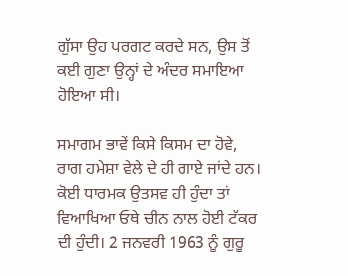ਗੁੱਸਾ ਉਹ ਪਰਗਟ ਕਰਦੇ ਸਨ, ਉਸ ਤੋਂ ਕਈ ਗੁਣਾ ਉਨ੍ਹਾਂ ਦੇ ਅੰਦਰ ਸਮਾਇਆ ਹੋਇਆ ਸੀ।

ਸਮਾਗਮ ਭਾਵੇਂ ਕਿਸੇ ਕਿਸਮ ਦਾ ਹੋਵੇ, ਰਾਗ ਹਮੇਸ਼ਾ ਵੇਲੇ ਦੇ ਹੀ ਗਾਏ ਜਾਂਦੇ ਹਨ। ਕੋਈ ਧਾਰਮਕ ਉਤਸਵ ਹੀ ਹੁੰਦਾ ਤਾਂ ਵਿਆਖਿਆ ਓਥੇ ਚੀਨ ਨਾਲ ਹੋਈ ਟੱਕਰ ਦੀ ਹੁੰਦੀ। 2 ਜਨਵਰੀ 1963 ਨੂੰ ਗੁਰੂ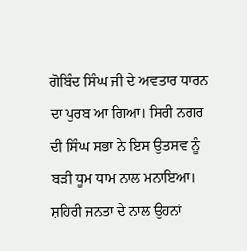ਗੋਬਿੰਦ ਸਿੰਘ ਜੀ ਦੇ ਅਵਤਾਰ ਧਾਰਨ ਦਾ ਪੁਰਬ ਆ ਗਿਆ। ਸਿਰੀ ਨਗਰ ਦੀ ਸਿੰਘ ਸਭਾ ਨੇ ਇਸ ਉਤਸਵ ਨੂੰ ਬੜੀ ਧੂਮ ਧਾਮ ਨਾਲ ਮਨਾਇਆ। ਸ਼ਹਿਰੀ ਜਨਤਾ ਦੇ ਨਾਲ ਉਹਨਾਂ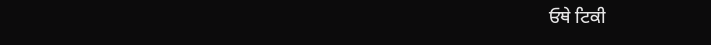ਓਥੇ ਟਿਕੀ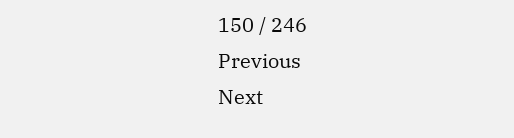150 / 246
Previous
Next